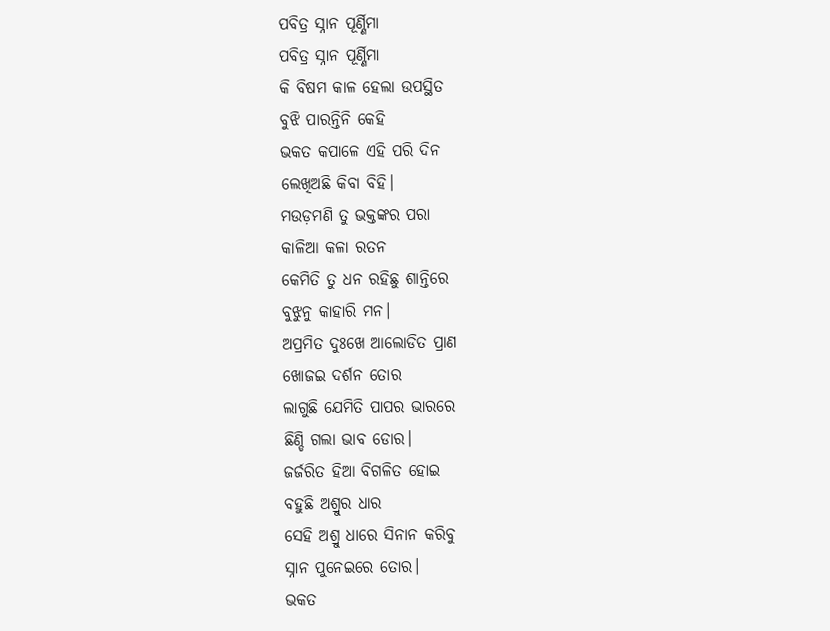ପବିତ୍ର ସ୍ନାନ ପୂର୍ଣ୍ଣିମା
ପବିତ୍ର ସ୍ନାନ ପୂର୍ଣ୍ଣିମା
କି ବିଷମ କାଳ ହେଲା ଉପସ୍ଥିତ
ବୁଝି ପାରନ୍ତିନି କେହି
ଭକତ କପାଳେ ଏହି ପରି ଦିନ
ଲେଖିଅଛି କିବା ବିହି।
ମଉଡ଼ମଣି ତୁ ଭକ୍ତଙ୍କର ପରା
କାଳିଆ କଳା ରତନ
କେମିତି ତୁ ଧନ ରହିଛୁ ଶାନ୍ତିରେ
ବୁଝୁନୁ କାହାରି ମନ।
ଅପ୍ରମିତ ଦୁଃଖେ ଆଲୋଡିତ ପ୍ରାଣ
ଖୋଜଇ ଦର୍ଶନ ତୋର
ଲାଗୁଛି ଯେମିତି ପାପର ଭାରରେ
ଛିଣ୍ଡି ଗଲା ଭାବ ଡୋର।
ଜର୍ଜରିତ ହିଆ ବିଗଳିତ ହୋଇ
ବହୁଛି ଅଶ୍ରୁର ଧାର
ସେହି ଅଶ୍ରୁ ଧାରେ ସିନାନ କରିବୁ
ସ୍ନାନ ପୁନେଇରେ ତୋର।
ଭକତ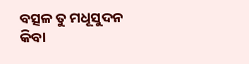ବତ୍ସଳ ତୁ ମଧୂସୁଦନ
କିବା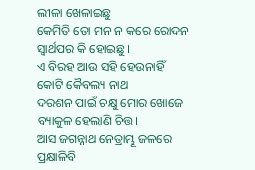ଲୀଳା ଖେଳାଇଛୁ
କେମିତି ତୋ ମନ ନ କରେ ରୋଦନ
ସ୍ଵାର୍ଥପର କି ହୋଇଛୁ।
ଏ ବିରହ ଆଉ ସହି ହେଉନାହିଁ
କୋଟି କୈବଲ୍ୟ ନାଥ
ଦରଶନ ପାଇଁ ଚକ୍ଷୁ ମୋର ଖୋଜେ
ବ୍ୟାକୁଳ ହେଲାଣି ଚିତ୍ତ।
ଆସ ଜଗନ୍ନାଥ ନେତ୍ରାମ୍ଭୂ ଜଳରେ
ପ୍ରକ୍ଷାଳିବି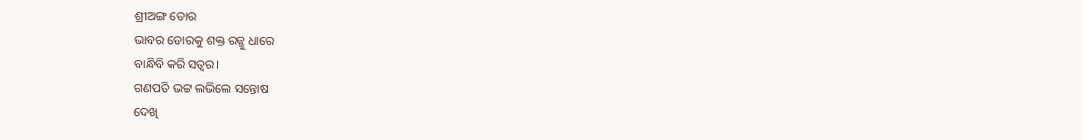ଶ୍ରୀଅଙ୍ଗ ତୋର
ଭାବର ଡୋରକୁ ଶକ୍ତ ରଜ୍ଜୁ ଧାରେ
ବାନ୍ଧିବି କରି ସତ୍ଵର।
ଗଣପତି ଭଟ୍ଟ ଲଭିଲେ ସନ୍ତୋଷ
ଦେଖି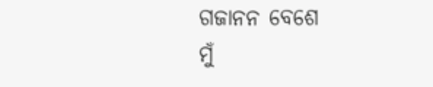ଗଜାନନ ବେଶେ
ମୁଁ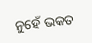ନୁହେଁ ଭକତ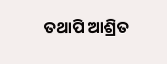ତଥାପି ଆଶ୍ରିତ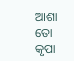ଆଶା ତୋ କୃପା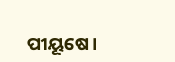ପୀୟୂଷେ।